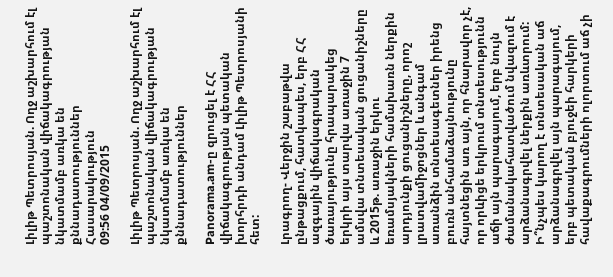Լիլիթ Պետրոսյան. Ողջ աշխարհում էլ պաշտոնական վիճակագրության նկատմամբ առկա են քննադատություններ
Հասարակություն
09:56 04/09/2015

Լիլիթ Պետրոսյան. Ողջ աշխարհում էլ պաշտոնական վիճակագրության նկատմամբ առկա են քննադատություններ

Panorama.am-ը զրուցել է ՀՀ վիճակագրության պետական խորհրդի անդամ Լիլիթ Պետրոսյանի հետ:

Լրագրող- Վերջին շաբաթվա ընթացքում, հատկապես, երբ ՀՀ ազգային վիճակագրական ծառայությունը հրապարակեց երկրի այս տարվա առաջին 7 ամսվա տնտեսական ցուցանիշները և 2015թ. առաջին երկու եռամսյակների համախառն ներքին արդյունքի ցուցանիշները, որոշ լրատվամիջոցներ և անգամ առանձին տնտեսագետներ իրենց բուռն անհամաձայնությունը հայտնեցին առ այն, որ հնարավոր չէ, որ որևիցե երկրում տնտեսությունն աճի այն պարագայում, երբ նույն ժամանակահատվածում նվազում է արձանագրվել ներքին առևտրում: Ի՞նչպես կարող է տնտեսական աճ արձանագրվել այն պարագայում, երբ պետական բյուջեի հարկերի հավաքագրումների ոլորտում աճ չի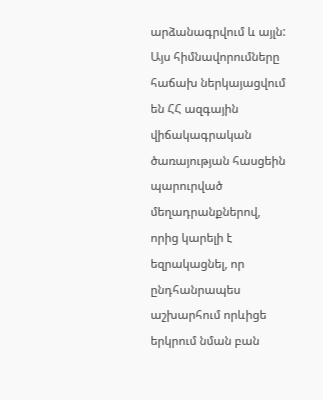արձանագրվում և այլն: Այս հիմնավորումները հաճախ ներկայացվում են ՀՀ ազգային վիճակագրական ծառայության հասցեին պարուրված մեղադրանքներով, որից կարելի է եզրակացնել, որ ընդհանրապես աշխարհում որևիցե երկրում նման բան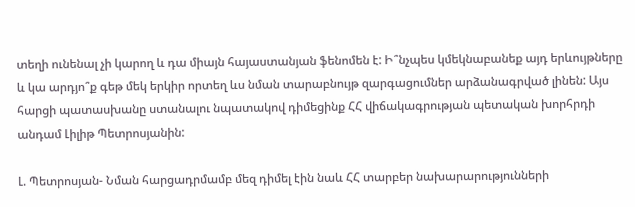տեղի ունենալ չի կարող և դա միայն հայաստանյան ֆենոմեն է: Ի՞նչպես կմեկնաբանեք այդ երևույթները և կա արդյո՞ք գեթ մեկ երկիր որտեղ ևս նման տարաբնույթ զարգացումներ արձանագրված լինեն: Այս հարցի պատասխանը ստանալու նպատակով դիմեցինք ՀՀ վիճակագրության պետական խորհրդի անդամ Լիլիթ Պետրոսյանին:

Լ. Պետրոսյան- Նման հարցադրմամբ մեզ դիմել էին նաև ՀՀ տարբեր նախարարությունների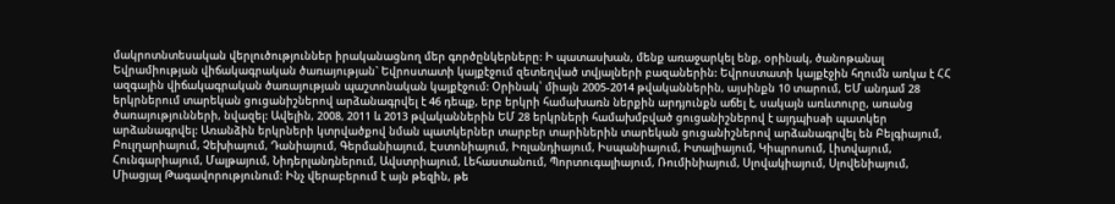մակրոտնտեսական վերլուծություններ իրականացնող մեր գործընկերները: Ի պատասխան, մենք առաջարկել ենք, օրինակ, ծանոթանալ Եվրամիության վիճակագրական ծառայության` Եվրոստատի կայքէջում զետեղված տվյալների բազաներին: Եվրոստատի կայքէջին հղումն առկա է ՀՀ ազգային վիճակագրական ծառայության պաշտոնական կայքէջում: Օրինակ՝ միայն 2005-2014 թվականներին, այսինքն 10 տարում, ԵՄ անդամ 28 երկրներում տարեկան ցուցանիշներով արձանագրվել է 46 դեպք, երբ երկրի համախառն ներքին արդյունքն աճել է, սակայն առևտուրը, առանց ծառայությունների, նվազել: Ավելին, 2008, 2011 և 2013 թվականներին ԵՄ 28 երկրների համախմբված ցուցանիշներով է այդպիսaի պատկեր արձանագրվել: Առանձին երկրների կտրվածքով նման պատկերներ տարբեր տարիներին տարեկան ցուցանիշներով արձանագրվել են Բելգիայում, Բուլղարիայում, Չեխիայում, Դանիայում, Գերմանիայում, Էստոնիայում, Իռլանդիայում, Իսպանիայում, Իտալիայում, Կիպրոսում, Լիտվայում, Հունգարիայում, Մալթայում, Նիդերլանդներում, Ավստրիայում, Լեհաստանում, Պորտուգալիայում, Ռումինիայում, Սլովակիայում, Սլովենիայում, Միացյալ Թագավորությունում: Ինչ վերաբերում է այն թեզին, թե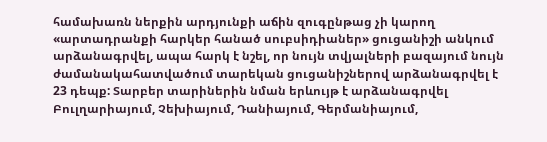համախառն ներքին արդյունքի աճին զուգընթաց չի կարող «արտադրանքի հարկեր հանած սուբսիդիաներ» ցուցանիշի անկում արձանագրվել, ապա հարկ է նշել, որ նույն տվյալների բազայում նույն ժամանակահատվածում տարեկան ցուցանիշներով արձանագրվել է 23 դեպք: Տարբեր տարիներին նման երևույթ է արձանագրվել Բուլղարիայում, Չեխիայում, Դանիայում, Գերմանիայում,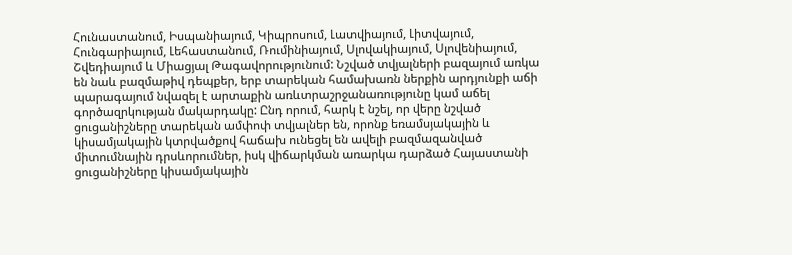Հունաստանում, Իսպանիայում, Կիպրոսում, Լատվիայում, Լիտվայում, Հունգարիայում, Լեհաստանում, Ռումինիայում, Սլովակիայում, Սլովենիայում, Շվեդիայում և Միացյալ Թագավորությունում: Նշված տվյալների բազայում առկա են նաև բազմաթիվ դեպքեր, երբ տարեկան համախառն ներքին արդյունքի աճի պարագայում նվազել է արտաքին առևտրաշրջանառությունը կամ աճել գործազրկության մակարդակը: Ընդ որում, հարկ է նշել, որ վերը նշված ցուցանիշները տարեկան ամփոփ տվյալներ են, որոնք եռամսյակային և կիսամյակային կտրվածքով հաճախ ունեցել են ավելի բազմազանված միտումնային դրսևորումներ, իսկ վիճարկման առարկա դարձած Հայաստանի ցուցանիշները կիսամյակային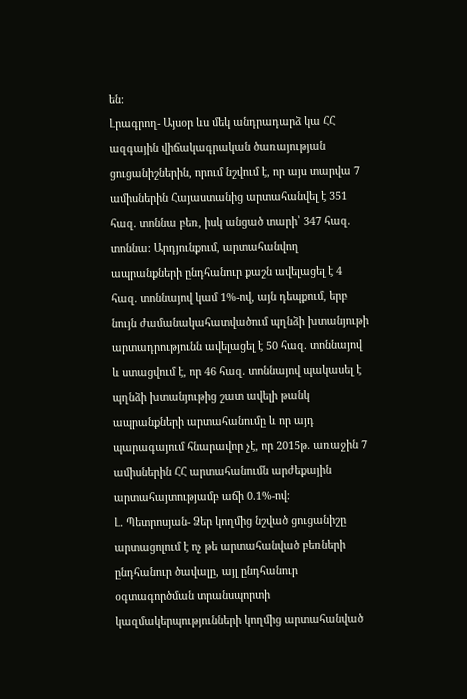են:
Լրագրող- Այսօր ևս մեկ անդրադարձ կա ՀՀ ազգային վիճակագրական ծառայության ցուցանիշներին, որում նշվում է, որ այս տարվա 7 ամիսներին Հայաստանից արտահանվել է 351 հազ. տոննա բեռ, իսկ անցած տարի՝ 347 հազ. տոննա: Արդյունքում, արտահանվող ապրանքների ընդհանուր քաշն ավելացել է 4 հազ. տոննայով կամ 1%-ով, այն դեպքում, երբ նույն ժամանակահատվածում պղնձի խտանյութի արտադրությունն ավելացել է 50 հազ. տոննայով և ստացվում է, որ 46 հազ. տոննայով պակասել է պղնձի խտանյութից շատ ավելի թանկ ապրանքների արտահանումը և որ այդ պարագայում հնարավոր չէ, որ 2015թ. առաջին 7 ամիսներին ՀՀ արտահանումն արժեքային արտահայտությամբ աճի 0.1%-ով:
Լ. Պետրոսյան- Ձեր կողմից նշված ցուցանիշը արտացոլում է ոչ թե արտահանված բեռների ընդհանուր ծավալը, այլ ընդհանուր օգտագործման տրանսպորտի կազմակերպությունների կողմից արտահանված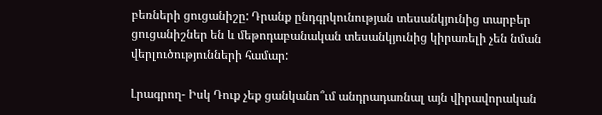բեռների ցուցանիշը: Դրանք ընդգրկունության տեսանկյունից տարբեր ցուցանիշներ են և մեթոդաբանական տեսանկյունից կիրառելի չեն նման վերլուծությունների համար:

Լրագրող- Իսկ Դուք չեք ցանկանո՞ւմ անդրադառնալ այն վիրավորական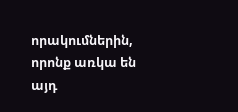որակումներին, որոնք առկա են այդ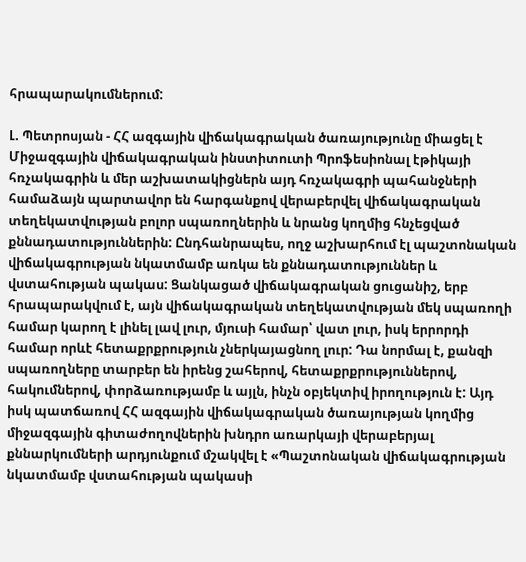հրապարակումներում:

Լ. Պետրոսյան - ՀՀ ազգային վիճակագրական ծառայությունը միացել է Միջազգային վիճակագրական ինստիտուտի Պրոֆեսիոնալ էթիկայի հռչակագրին և մեր աշխատակիցներն այդ հռչակագրի պահանջների համաձայն պարտավոր են հարգանքով վերաբերվել վիճակագրական տեղեկատվության բոլոր սպառողներին և նրանց կողմից հնչեցված քննադատություններին: Ընդհանրապես, ողջ աշխարհում էլ պաշտոնական վիճակագրության նկատմամբ առկա են քննադատություններ և վստահության պակաս: Ցանկացած վիճակագրական ցուցանիշ, երբ հրապարակվում է, այն վիճակագրական տեղեկատվության մեկ սպառողի համար կարող է լինել լավ լուր, մյուսի համար՝ վատ լուր, իսկ երրորդի համար որևէ հետաքրքրություն չներկայացնող լուր: Դա նորմալ է, քանզի սպառողները տարբեր են իրենց շահերով, հետաքրքրություններով, հակումներով, փորձառությամբ և այլն, ինչն օբյեկտիվ իրողություն է: Այդ իսկ պատճառով ՀՀ ազգային վիճակագրական ծառայության կողմից միջազգային գիտաժողովներին խնդրո առարկայի վերաբերյալ քննարկումների արդյունքում մշակվել է «Պաշտոնական վիճակագրության նկատմամբ վստահության պակասի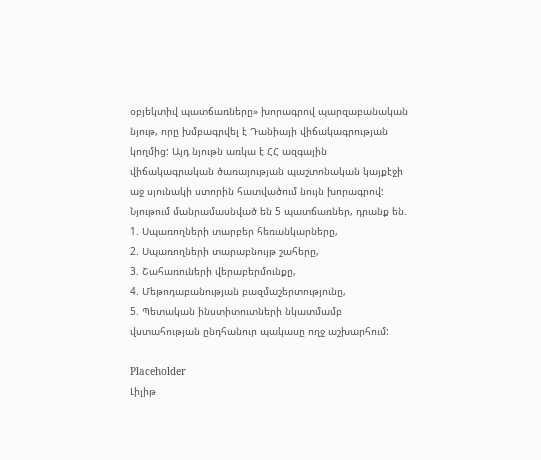օբյեկտիվ պատճառները» խորագրով պարզաբանական նյութ, որը խմբագրվել է Դանիայի վիճակագրության կողմից: Այդ նյութն առկա է ՀՀ ազգային վիճակագրական ծառայության պաշտոնական կայքէջի աջ սյունակի ստորին հատվածում նույն խորագրով: Նյութում մանրամասնված են 5 պատճառներ, դրանք են.
1. Սպառողների տարբեր հեռանկարները,
2. Սպառողների տարաբնույթ շահերը,
3. Շահառուների վերաբերմունքը,
4. Մեթոդաբանության բազմաշերտությունը,
5. Պետական ինստիտուտների նկատմամբ վստահության ընդհանուր պակասը ողջ աշխարհում:

Placeholder
Լիլիթ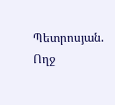Պետրոսյան. Ողջ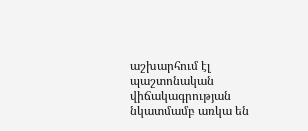աշխարհում էլ պաշտոնական վիճակագրության նկատմամբ առկա են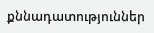քննադատություններ